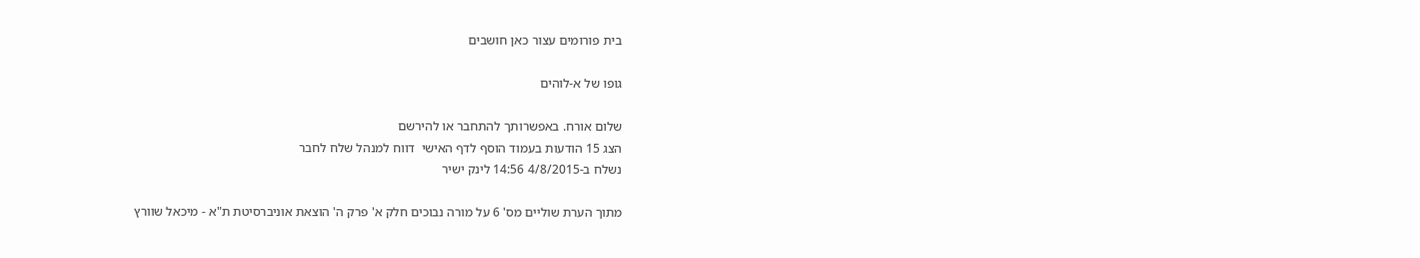בית פורומים עצור כאן חושבים

גופו של א-לוהים

שלום אורח. באפשרותך להתחבר או להירשם
הצג 15 הודעות בעמוד הוסף לדף האישי  דווח למנהל שלח לחבר
נשלח ב-4/8/2015 14:56 לינק ישיר

מתוך הערת שוליים מס' 6 על מורה נבוכים חלק א' פרק ה' הוצאת אוניברסיטת ת"א - מיכאל שוורץ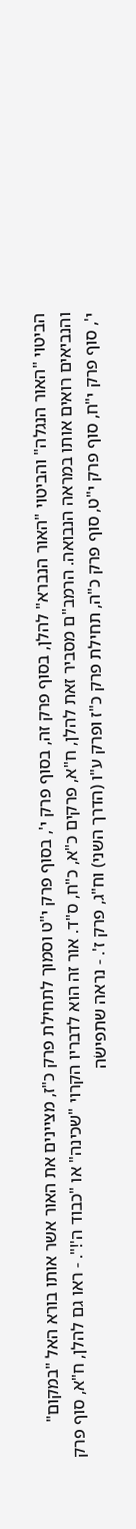הביטוי "האור הנגלה" והביטוי "האור הנברא" להלן, בסוף פרק זה, בסוף פרק י', בסוף פרק י"ט וסמוך לתחילת פרק כ"ז, מציינים את האור אשר אותו בורא האל "במקום" והנביאים רואים אותו במראה הנבואה. הרמב"ם מסביר זאת להלן, ח"א, פרקים כ"א, כ"ח, ס"ד. אור זה הוא לדבריו הקרוי "שכינה" או "כבוד ה'!". - ראו גם להלן, ח"א, סוף פרק י', סוף פרק י"ח, סוף פרק י"ט, סוף פרק כ"ה, תחילת פרק כ"ז ופרק ע"ו (הדרך השני) וח"ג, פרק ז'. - נראה שתפישׂה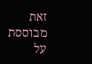זאת מבוססת על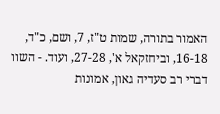האמור בתורה, שמות ט"ז, 7, ושם, כ"ד, 16-18, וביחזקאל א', 27-28, ועוד. - השוו דברי רב סעדיה גאון, אמונות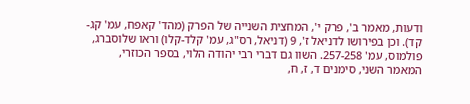ודעות, מאמר ב', פרק י', המחצית השנייה של הפרק (מהד' קאפח, עמ' קג-קד). וכן בפירושו לדניאל ז', 9 (דניאל, רס"ג, עמ' קלד-קלו) וראו שלוסברג, פולמוס, עמ' 257-258. השוו גם דברי רבי יהודה הלוי, בספר הכוזרי, המאמר השני, סימנים ד, ז, ח,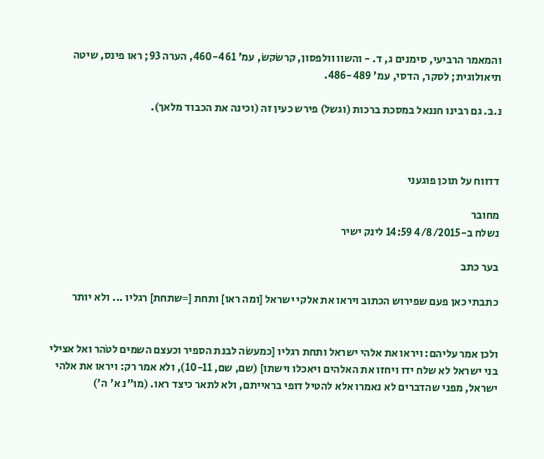והמאמר הרביעי, סימנים ג, ד. - והשוו וולפסון, קרשׂקשׂ, עמ' 460-461, הערה 93; ראו פינס, שיטה תיאולוגית; לסקר, הדסי, עמ' 486-489.

נ.ב. גם רבינו חננאל במסכת ברכות (וגשל) פירש כעין זה (וכינה את הכבוד מלאך).



דדווח על תוכן פוגעני

מחובר
נשלח ב-4/8/2015 14:59 לינק ישיר

בער כתב

כתבתי כאן פעם שפירוש הכתוב ויראו את אלקי ישראל [ומה ראו] ותחת [=שתחת] רגליו ... ולא יותר


ולכן אמר עליהם: ויראו את אלהי ישראל ותחת רגליו [כמעשֹה לבנת הספיר וכעצם השמים לטֹהר ואל אצילי בני ישראל לא שלח ידו ויחזו את האלהים ויאכלו וישתו] (שם, שם, 10-11), ולא אמר רק: ויראו את אלהי ישראל, מפני שהדברים לא נאמרו אלא להטיל דופי בראייתם, ולא לתאר כיצד ראו. (מו"נ א' ה')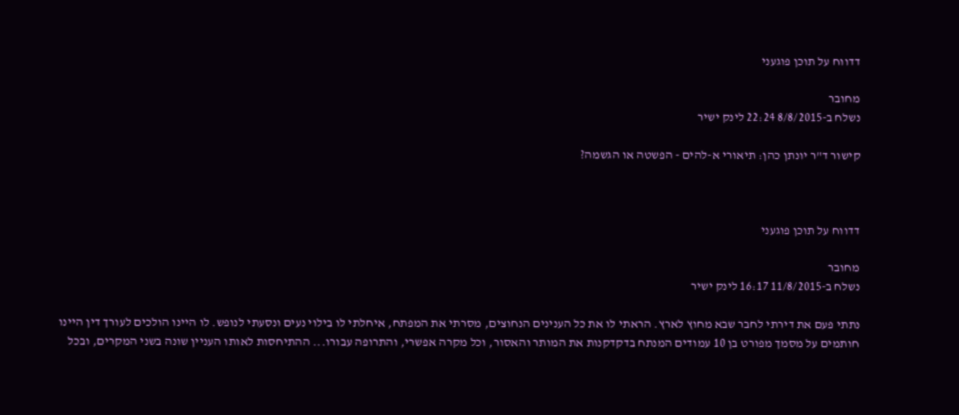דדווח על תוכן פוגעני

מחובר
נשלח ב-8/8/2015 22:24 לינק ישיר

קישור ד"ר יונתן כהן: תיאורי א-להים - הפשטה או הגשמה?



דדווח על תוכן פוגעני

מחובר
נשלח ב-11/8/2015 16:17 לינק ישיר

נתתי פעם את דירתי לחבר שבא מחוץ לארץ. הראתי לו את כל הענינים הנחוצים, מסרתי את המפתח, איחלתי לו בילוי נעים ונסעתי לנופש. לו היינו הולכים לעורך דין היינו חותמים על מסמך מפורט בן 10 עמודים המנתח בדקדקנות את המותר והאסור, וכל מקרה אפשרי, והתרופה עבורו... ההתיחסות לאותו העניין שונה בשני המקרים, ובכל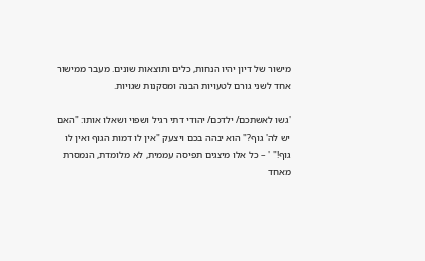מישור של דיון יהיו הנחות, כלים ותוצאות שונים. מעבר ממישור אחד לשני גורם לטעויות הבנה ומסקנות שגויות.

'גשו לאשתכם/ ילדכם/ יהודי דתי רגיל ושפוי ושאלו אותו: "האם יש לה' גוף?" הוא יבהה בכם ויצעק "אין לו דמות הגוף ואין לו גוף!" ' – כל אלו מיצגים תפיסה עממית, לא מלומדת, הנמסרת מאחד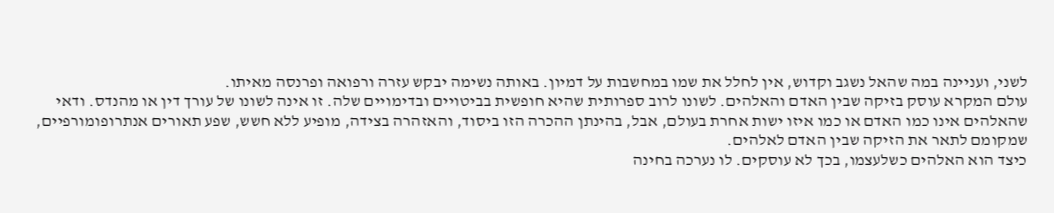לשני, ועניינה במה שהאל נשגב וקדוש, אין לחלל את שמו במחשבות על דמיון. באותה נשימה יבקש עזרה ורפואה ופרנסה מאיתו.
עולם המקרא עוסק בזיקה שבין האדם והאלהים. לשונו לרוב ספרותית שהיא חופשית בביטויים ובדימויים שלה. זו אינה לשונו של עורך דין או מהנדס. ודאי שהאלהים אינו כמו האדם או כמו איזו ישות אחרת בעולם, אבל, בהינתן ההכרה הזו ביסוד, והאזהרה בצידה, מופיע ללא חשש, שפע תאורים אנתרופומורפיים, שמקומם לתאר את הזיקה שבין האדם לאלהים.
כיצד הוא האלהים כשלעצמו, בכך לא עוסקים. לו נערכה בחינה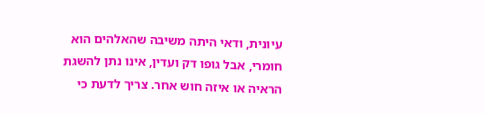עיונית, ודאי היתה משיבה שהאלהים הוא חומרי, אבל גופו דק ועדין, אינו נתן להשגת הראיה או איזה חוש אחר. צריך לדעת כי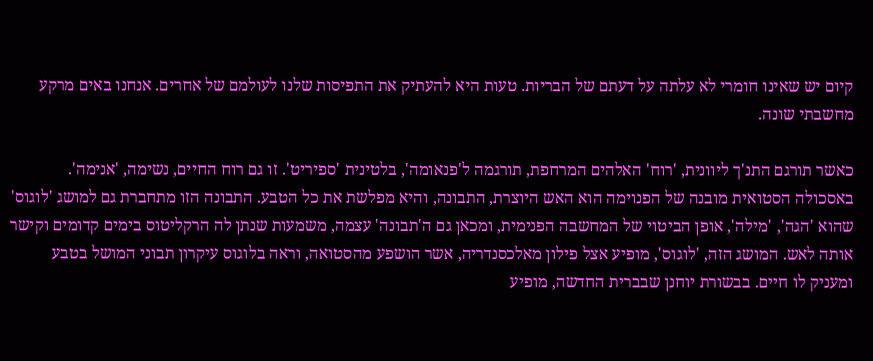קיום יש שאינו חומרי לא עלתה על דעתם של הבריות. טעות היא להעתיק את התפיסות שלנו לעולמם של אחרים. אנחנו באים מרקע מחשבתי שונה.

כאשר תורגם התנ'ך ליוונית, 'רוח' האלהים המרחפת, תורגמה ל'פנאומה', בלטינית 'ספיריט'. זו גם רוח החיים, נשימה, 'אנימה'. באסכולה הסטואית מובנה של הפנוימה הוא האש היוצרת, התבונה, והיא מפלשת את כל הטבע. התבונה הזו מתחברת גם למושג 'לוגוס' שהוא 'הגה', 'מילה', אופן הביטוי של המחשבה הפנימית, ומכאן גם ה'תבונה' עצמה, משמעות שנתן לה הרקליטוס בימים קדומים וקישר אותה לאש. המושג הזה, 'לוגוס', מופיע אצל פילון מאלכסנדריה, אשר הושפע מהסטואה, וראה בלוגוס עיקרון תבוני המושל בטבע ומעניק לו חיים. בבשורת יוחנן שבברית החדשה, מופיע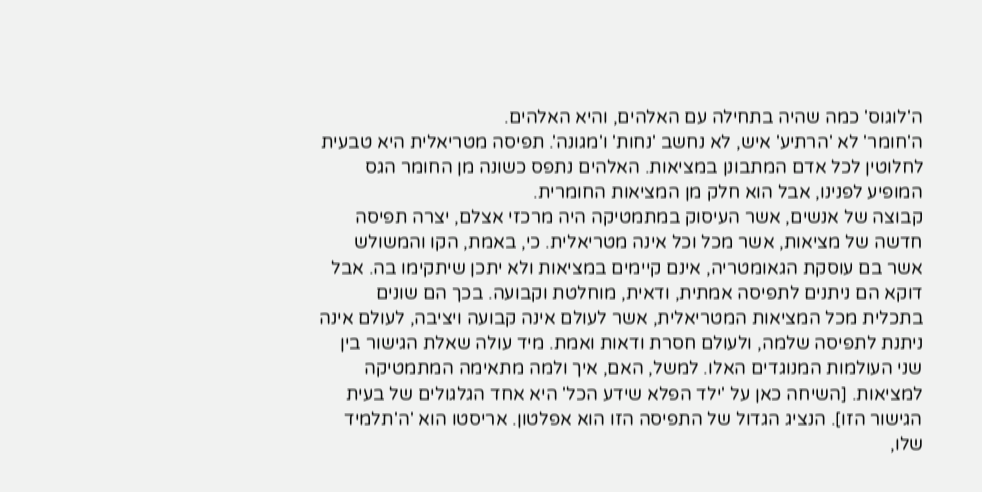ה'לוגוס' כמה שהיה בתחילה עם האלהים, והיא האלהים.
ה'חומר' לא 'הרתיע' איש, לא נחשב 'נחות' ו'מגונה'. תפיסה מטריאלית היא טבעית לחלוטין לכל אדם המתבונן במציאות. האלהים נתפס כשונה מן החומר הגס המופיע לפנינו, אבל הוא חלק מן המציאות החומרית.
קבוצה של אנשים, אשר העיסוק במתמטיקה היה מרכזי אצלם, יצרה תפיסה חדשה של מציאות, אשר מכל וכל אינה מטריאלית. כי, באמת, הקו והמשולש אשר בם עוסקת הגאומטריה, אינם קיימים במציאות ולא יתכן שיתקימו בה. אבל דוקא הם ניתנים לתפיסה אמתית, ודאית, מוחלטת וקבועה. בכך הם שונים בתכלית מכל המציאות המטריאלית, אשר לעולם אינה קבועה ויציבה, לעולם אינה ניתנת לתפיסה שלמה, ולעולם חסרת ודאות ואמת. מיד עולה שאלת הגישור בין שני העולמות המנוגדים האלו. למשל, האם, איך ולמה מתאימה המתמטיקה למציאות. [השיחה כאן על 'ילד הפלא שידע הכל' היא אחד הגלגולים של בעית הגישור הזו]. הנציג הגדול של התפיסה הזו הוא אפלטון. אריסטו הוא 'ה'תלמיד שלו,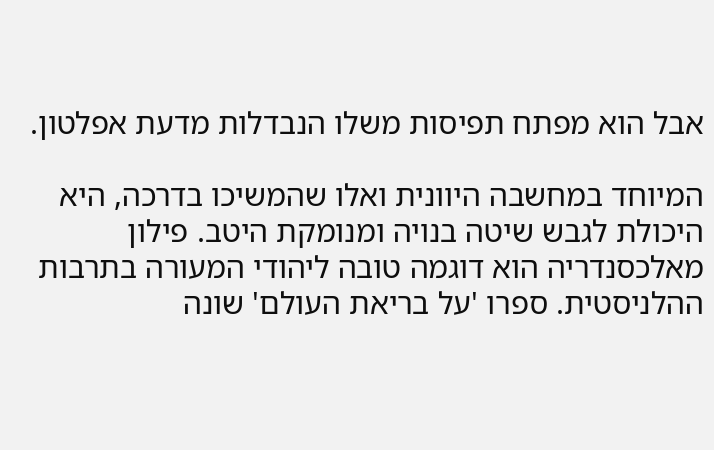אבל הוא מפתח תפיסות משלו הנבדלות מדעת אפלטון.

המיוחד במחשבה היוונית ואלו שהמשיכו בדרכה, היא היכולת לגבש שיטה בנויה ומנומקת היטב. פילון מאלכסנדריה הוא דוגמה טובה ליהודי המעורה בתרבות ההלניסטית. ספרו 'על בריאת העולם' שונה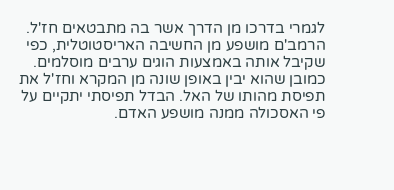לגמרי בדרכו מן הדרך אשר בה מתבטאים חז'ל. הרמב'ם מושפע מן החשיבה האריסטוטלית, כפי שקיבל אותה באמצעות הוגים ערבים מוסלמים. כמובן שהוא יבין באופן שונה מן המקרא וחז'ל את תפיסת מהותו של האל. הבדל תפיסתי יתקיים על פי האסכולה ממנה מושפע האדם.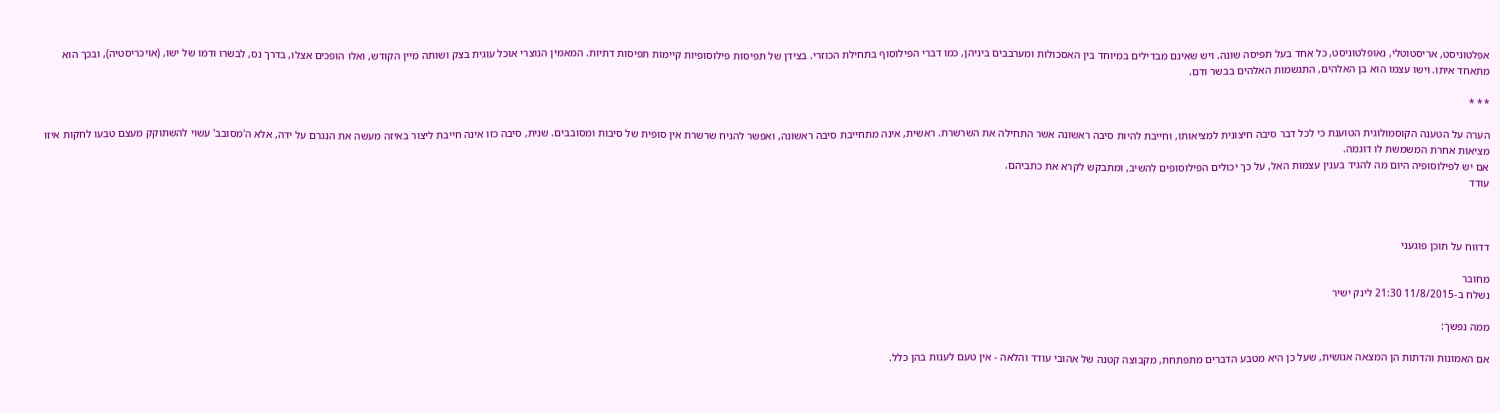אפלטוניסט, אריסטוטלי, נאופלטוניסט, כל אחד בעל תפיסה שונה. ויש שאינם מבדילים במיוחד בין האסכולות ומערבבים ביניהן, כמו דברי הפילוסוף בתחילת הכוזרי. בצידן של תפיסות פילוסופיות קיימות תפיסות דתיות. המאמין הנוצרי אוכל עוגית בצק ושותה מיין הקודש, ואלו הופכים אצלו, בדרך נס, לבשרו ודמו של ישו, (אויכריסטיה), ובכך הוא מתאחד איתו. וישו עצמו הוא בן האלהים, התגשמות האלהים בבשר ודם.

* * *

הערה על הטענה הקוסמולוגית הטוענת כי לכל דבר סיבה חיצונית למציאותו, וחייבת להיות סיבה ראשונה אשר התחילה את השרשרת. ראשית, אינה מתחייבת סיבה ראשונה, ואפשר להניח שרשרת אין סופית של סיבות ומסובבים. שנית, סיבה כזו אינה חייבת ליצור באיזה מעשה את הנגרם על ידה, אלא ה'מסובב' עשוי להשתוקק מעצם טבעו לחקות איזו מציאות אחרת המשמשת לו דוגמה.
אם יש לפילוסופיה היום מה להגיד בענין עצמות האל, על כך יכולים הפילוסופים להשיב, ומתבקש לקרא את כתביהם.
עודד



דדווח על תוכן פוגעני

מחובר
נשלח ב-11/8/2015 21:30 לינק ישיר

ממה נפשך:

אם האמונות והדתות הן המצאה אנושית, שעל כן היא מטבע הדברים מתפתחת, מקבוצה קטנה של אהובי עודד והלאה - אין טעם לענות בהן כלל.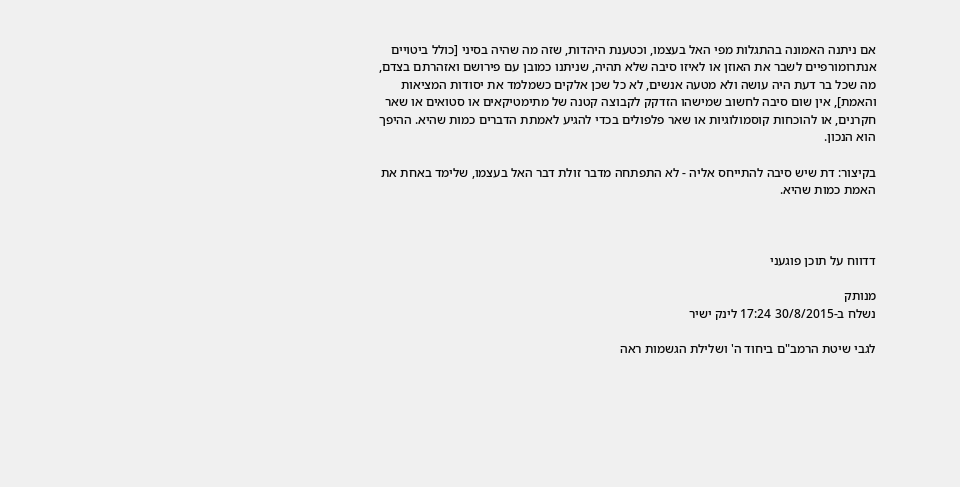אם ניתנה האמונה בהתגלות מפי האל בעצמו, וכטענת היהדות, שזה מה שהיה בסיני [כולל ביטויים אנתרומורפיים לשבר את האוזן או לאיזו סיבה שלא תהיה, שניתנו כמובן עם פירושם ואזהרתם בצדם, מה שכל בר דעת היה עושה ולא מטעה אנשים, לא כל שכן אלקים כשמלמד את יסודות המציאות והאמת], אין שום סיבה לחשוב שמישהו הזדקק לקבוצה קטנה של מתימטיקאים או סטואים או שאר חקרנים, או להוכחות קוסמולוגיות או שאר פלפולים בכדי להגיע לאמתת הדברים כמות שהיא. ההיפך הוא הנכון.

בקיצור: דת שיש סיבה להתייחס אליה - לא התפתחה מדבר זולת דבר האל בעצמו, שלימד באחת את האמת כמות שהיא.



דדווח על תוכן פוגעני

מנותק
נשלח ב-30/8/2015 17:24 לינק ישיר

לגבי שיטת הרמב"ם ביחוד ה' ושלילת הגשמות ראה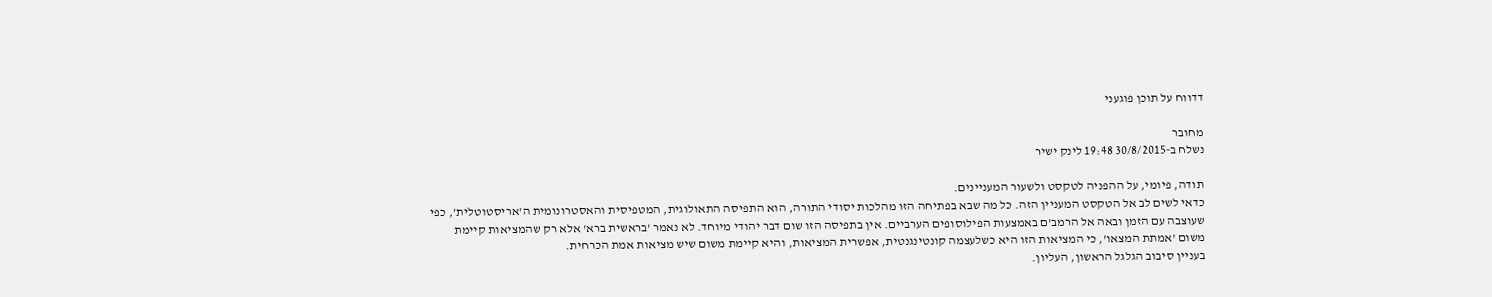דדווח על תוכן פוגעני

מחובר
נשלח ב-30/8/2015 19:48 לינק ישיר

תודה, פיומי, על ההפניה לטקסט ולשעור המעניינים.
כדאי לשים לב אל הטקסט המעניין הזה. כל מה שבא בפתיחה הזו מהלכות יסודי התורה, הוא התפיסה התאולוגית, המטפיסית והאסטרונומית ה'אריסטוטלית', כפי שעוצבה עם הזמן ובאה אל הרמב'ם באמצעות הפילוסופים הערביים. אין בתפיסה הזו שום דבר יהודי מיוחד. לא נאמר 'בראשית ברא' אלא רק שהמציאות קיימת משום 'אמתת המצאו', כי המציאות הזו היא כשלעצמה קונטינגנטית, אפשרית המציאות, והיא קיימת משום שיש מציאות אמת הכרחית.
בעניין סיבוב הגלגל הראשון, העליון.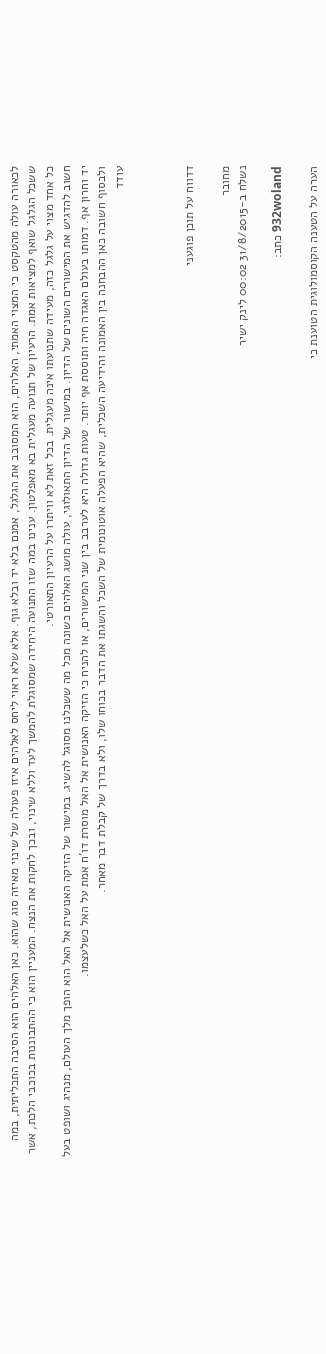לכאורה עולה מהטקסט כי המצוי האמתי, האלהים, הוא המסובב את הגלגל, אמנם בלא יד ובלא גוף. אלא שלא ראוי ליחס לאלהים איזו פעולה של שינוי מאיזה סוג שהוא. כאן האלהים הוא הסיבה התכליתית, במה ששכל הגלגל שואף למציאות אמת. הרעיון של תנועה מעגלית בא מאפלטון. ענינו במה שזו התנועה היחידה שמסוגלת להמשך לעד וללא שינוי, ובכך לחקות את הנצח. המעניין הוא כי ההתבוננות בכוכבי הלכת, אשר כל אחד מצוי על גלגל כזה, מעידה שתנועתו אינה מעגלית. בכל זאת לא וויתרו על הרעיון התאורטי.
חשוב להדגיש את המישורים השונים של הדיון. במישור של הדיון התאולוגי, עולה מושג האלהים כשונה מכל מה ששכלנו מסוגל להשיג. במישור של הזיקה האנושית אל האל הוא הופך מלך העולם, מנהיג ושופט בעל יד וחרון אף. דמותו בעולם האגדה חיה ותוססת אף יותר. טעות גדולה היא לערבב בין שני המישורים, או להניח כי הזיקה האנושית אל האל מוסרת דו'ח אמת על האל כשלעצמו.
ולבסוף חשובה כאן ההבחנה בין האמונה והידיעה השכלית, שהיא הפעלה אוטונומית של השכל והשגתו את הדבר בכוחו שלו, ולא בדרך של קבלת דבר מאחר.
עודד



דדווח על תוכן פוגעני

מחובר
נשלח ב-31/8/2015 00:02 לינק ישיר

932woland כתב:

הערה על הטענה הקוסמולוגית הטוענת כי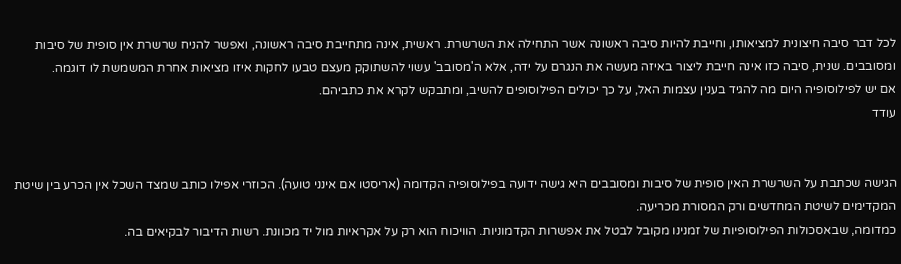לכל דבר סיבה חיצונית למציאותו, וחייבת להיות סיבה ראשונה אשר התחילה את השרשרת. ראשית, אינה מתחייבת סיבה ראשונה, ואפשר להניח שרשרת אין סופית של סיבות ומסובבים. שנית, סיבה כזו אינה חייבת ליצור באיזה מעשה את הנגרם על ידה, אלא ה'מסובב' עשוי להשתוקק מעצם טבעו לחקות איזו מציאות אחרת המשמשת לו דוגמה.
אם יש לפילוסופיה היום מה להגיד בענין עצמות האל, על כך יכולים הפילוסופים להשיב, ומתבקש לקרא את כתביהם.
עודד


הגישה שכתבת על השרשרת האין סופית של סיבות ומסובבים היא גישה ידועה בפילוסופיה הקדומה (אריסטו אם אינני טועה). הכוזרי אפילו כותב שמצד השכל אין הכרע בין שיטת המקדימים לשיטת המחדשים ורק המסורת מכריעה.
כמדומה, שבאסכולות הפילוסופיות של זמנינו מקובל לבטל את אפשרות הקדמוניות. הוויכוח הוא רק על אקראיות מול יד מכוונת. רשות הדיבור לבקיאים בה.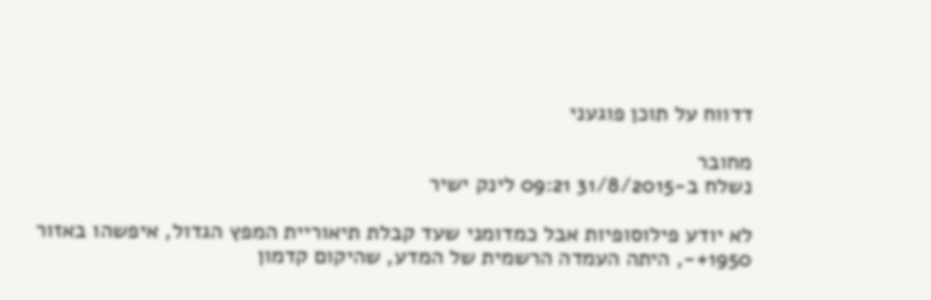דדווח על תוכן פוגעני

מחובר
נשלח ב-31/8/2015 09:21 לינק ישיר

לא יודע פילוסופיות אבל כמדומני שעד קבלת תיאוריית המפץ הגדול, איפשהו באזור 1950+-, היתה העמדה הרשמית של המדע, שהיקום קדמון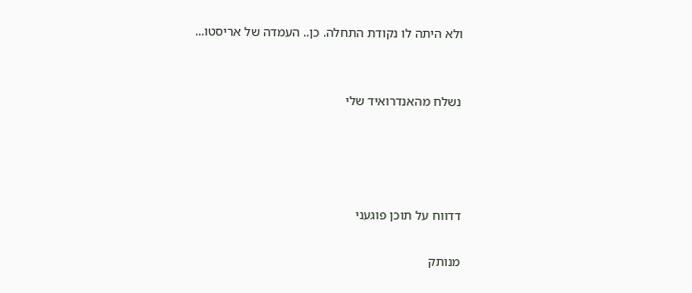ולא היתה לו נקודת התחלה. כן.. העמדה של אריסטו...


נשלח מהאנדרואיד שלי




דדווח על תוכן פוגעני

מנותק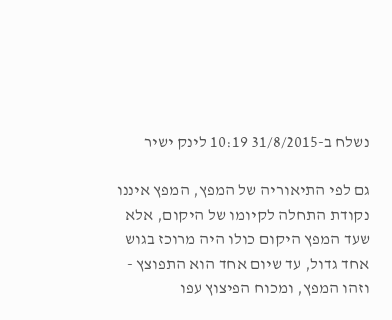נשלח ב-31/8/2015 10:19 לינק ישיר

גם לפי התיאוריה של המפץ, המפץ איננו נקודת התחלה לקיומו של היקום, אלא שעד המפץ היקום כולו היה מרוכז בגוש אחד גדול, עד שיום אחד הוא התפוצץ - וזהו המפץ, ומכוח הפיצוץ עפו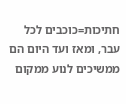חתיכות=כוכבים לכל עבר, ומאז ועד היום הם ממשיכים לנוע ממקום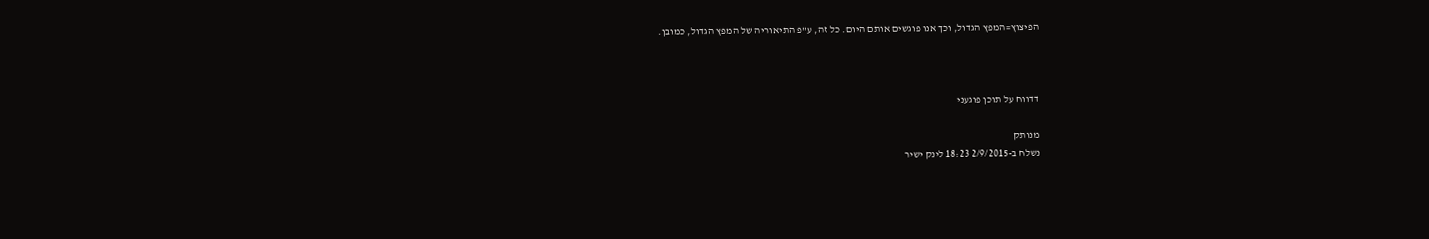הפיצוץ=המפץ הגדול, וכך אנו פוגשים אותם היום. כל זה, ע"פ התיאוריה של המפץ הגדול, כמובן.



דדווח על תוכן פוגעני

מנותק
נשלח ב-2/9/2015 18:23 לינק ישיר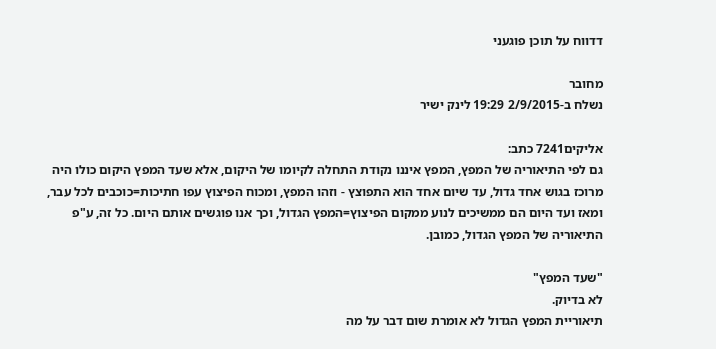דדווח על תוכן פוגעני

מחובר
נשלח ב-2/9/2015 19:29 לינק ישיר

אליקים7241 כתב:
גם לפי התיאוריה של המפץ, המפץ איננו נקודת התחלה לקיומו של היקום, אלא שעד המפץ היקום כולו היה מרוכז בגוש אחד גדול, עד שיום אחד הוא התפוצץ - וזהו המפץ, ומכוח הפיצוץ עפו חתיכות=כוכבים לכל עבר, ומאז ועד היום הם ממשיכים לנוע ממקום הפיצוץ=המפץ הגדול, וכך אנו פוגשים אותם היום. כל זה, ע"פ התיאוריה של המפץ הגדול, כמובן.

"שעד המפץ"
לא בדיוק.
תיאוריית המפץ הגדול לא אומרת שום דבר על מה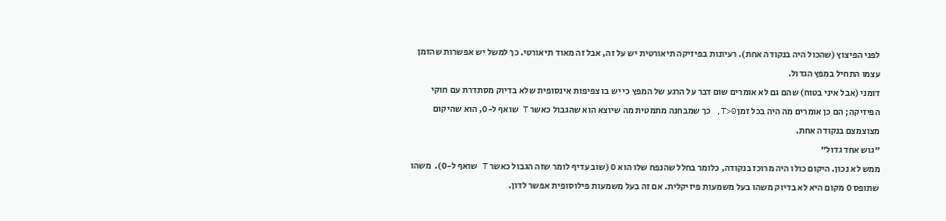לפני הפיצוץ (שהכול היה בנקודה אחת). רעיונות בפיזיקה תיאורטית יש על זה, אבל זה מאוד תיאורטי. כך למשל יש אפשרות שהזמן עצמו התחיל במפץ הגדול.
דומני (אבל איני בטוח) שהם גם לא אומרים שום דבר על הרגע של המפץ כי יש בו צפיפות אינסופית שלא בדיוק מסתדרת עם חוקי הפיזיקה; הם כן אומרים מה היה בכל זמן T>0, כך שמבחנה מתמטית מה שיוצא הוא שהגבול כאשר T שואף ל-0, הוא שהיקום מצוצמצם בנקודה אחת.
"גוש אחד גדול"
ממש לא נכון. היקום כולו היה מרוכז בנקודה, כלומר בחלל שהנפח שלו הוא 0 (שוב עדיף לומר שזה הגבול כאשר T שואף ל-0).  משהו שתופס 0 מקום היא לא בדיוק משהו בעל משמעות פיזיקלית. אם זה בעל משמעות פילוסופית אפשר לדון.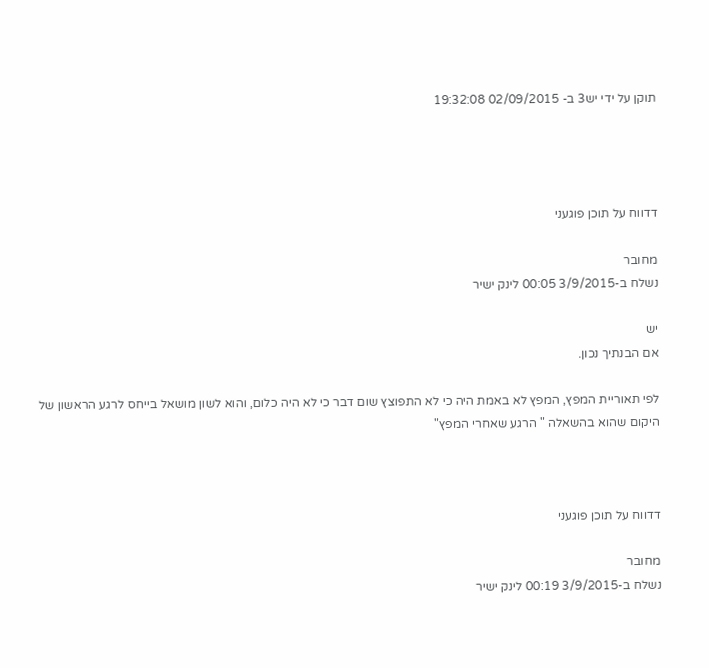תוקן על ידי יש3 ב- 02/09/2015 19:32:08




דדווח על תוכן פוגעני

מחובר
נשלח ב-3/9/2015 00:05 לינק ישיר

יש
אם הבנתיך נכון.

לפי תאוריית המפץ, המפץ לא באמת היה כי לא התפוצץ שום דבר כי לא היה כלום, והוא לשון מושאל בייחס לרגע הראשון של היקום שהוא בהשאלה " הרגע שאחרי המפץ"



דדווח על תוכן פוגעני

מחובר
נשלח ב-3/9/2015 00:19 לינק ישיר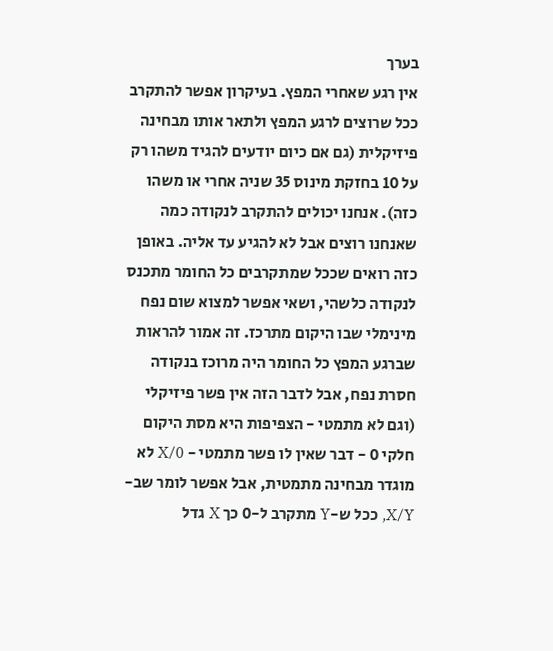בערך
אין רגע שאחרי המפץ. בעיקרון אפשר להתקרב ככל שרוצים לרגע המפץ ולתאר אותו מבחינה פיזיקלית (גם אם כיום יודעים להגיד משהו רק על 10 בחזקת מינוס 35 שניה אחרי או משהו כזה). אנחנו יכולים להתקרב לנקודה כמה שאנחנו רוצים אבל לא להגיע עד אליה. באופן כזה רואים שככל שמתקרבים כל החומר מתכנס לנקודה כלשהי, ושאי אפשר למצוא שום נפח מינימלי שבו היקום מתרכז. זה אמור להראות שברגע המפץ כל החומר היה מרוכז בנקודה חסרת נפח, אבל לדבר הזה אין פשר פיזיקלי (וגם לא מתמטי - הצפיפות היא מסת היקום חלקי 0 - דבר שאין לו פשר מתמטי - X/0 לא מוגדר מבחינה מתמטית, אבל אפשר לומר שב-X/Y, ככל ש-Y מתקרב ל-0 כך X גדל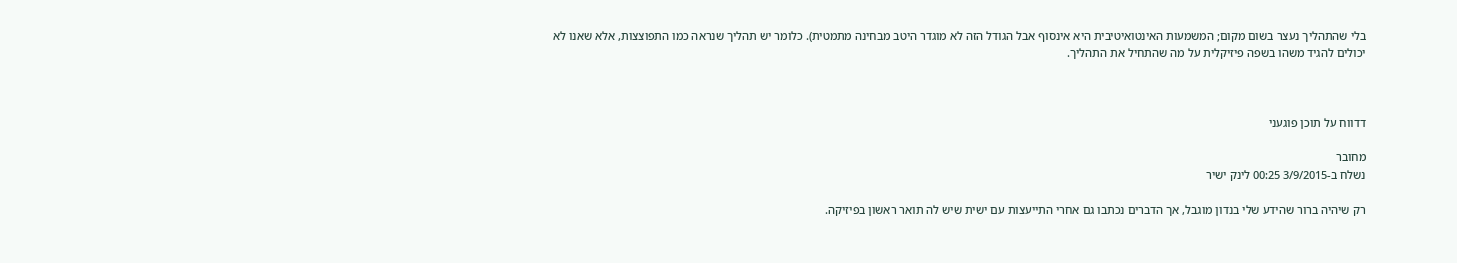בלי שהתהליך נעצר בשום מקום; המשמעות האינטואיטיבית היא אינסוף אבל הגודל הזה לא מוגדר היטב מבחינה מתמטית). כלומר יש תהליך שנראה כמו התפוצצות, אלא שאנו לא יכולים להגיד משהו בשפה פיזיקלית על מה שהתחיל את התהליך.



דדווח על תוכן פוגעני

מחובר
נשלח ב-3/9/2015 00:25 לינק ישיר

רק שיהיה ברור שהידע שלי בנדון מוגבל, אך הדברים נכתבו גם אחרי התייעצות עם ישית שיש לה תואר ראשון בפיזיקה.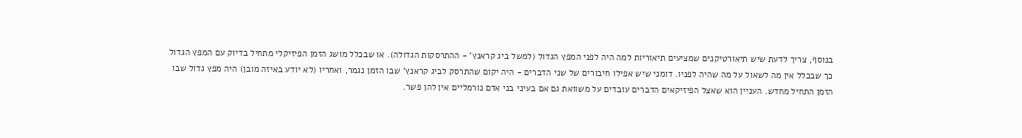בנוסף, צריך לדעת שיש תיאורטיקנים שמציעים תיאוריות למה היה לפני המפץ הגדול (למשל ביג קראנץ' - ההתרסקות הגדולה). או שבכלל מושג הזמן הפיזיקלי מתחיל בדיוק עם המפץ הגדול כך שבכלל אין מה לשאול על מה שהיה לפניו. דומני שיש אפילו חיבורים של שני הדברים - היה יקום שהתרסק לביג קראנץ' שבו הזמן נגמר, ואחריו (לא יודע באיזה מובן) היה מפץ גדול שבו הזמן התחיל מחדש. העניין הוא שאצל הפיזיקאים הדברים עובדים על משוואת גם אם בעיני בני אדם נורמליים אין להן פשר.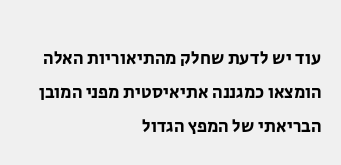עוד יש לדעת שחלק מהתיאוריות האלה הומצאו כמגננה אתיאיסטית מפני המובן הבריאתי של המפץ הגדול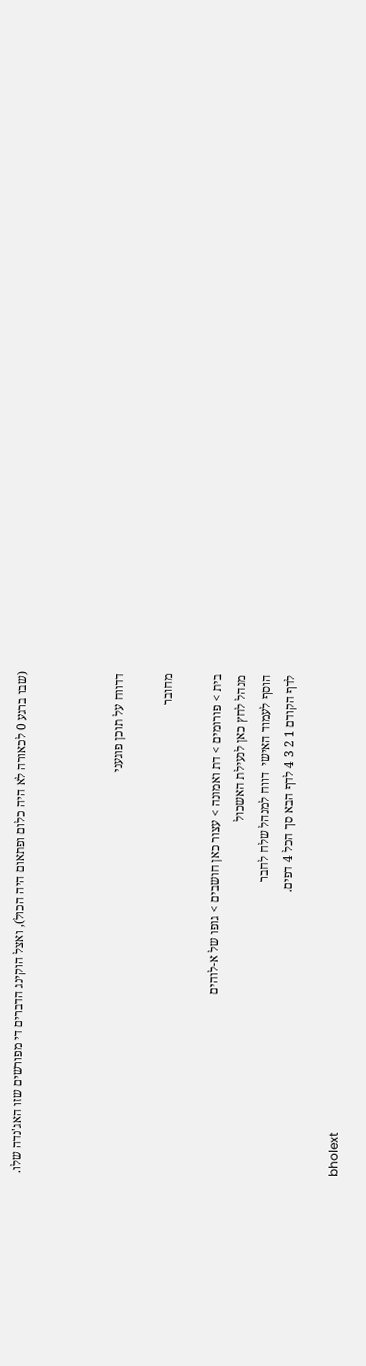(שבו ברגע 0 לכאורה לא היה כלום ופתאום היה הכול), ואצל הוקינג הדברים די מפורשים שזו האג'נדה שלו.



דדווח על תוכן פוגעני

מחובר

בית > פורומים > דת ואמונה > עצור כאן חושבים > גופו של א-לוהים
מנהל לחץ כאן לנעילת האשכול
הוסף לעמוד האישי  דווח למנהל שלח לחבר
לדף הקודם 1 2 3 4 לדף הבא סך הכל 4 דפים.

bholext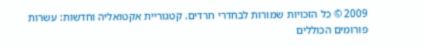2009 © כל הזכויות שמורות לבחדרי חרדים. קטגוריית אקטואליה וחדשות: עשרות פורומים הכוללים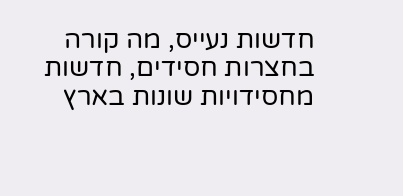חדשות נעייס, מה קורה בחצרות חסידים, חדשות מחסידויות שונות בארץ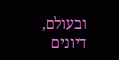ובעולם, דיונים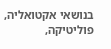בנושאי אקטואליה, פוליטיקה,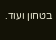בטחון ועוד.